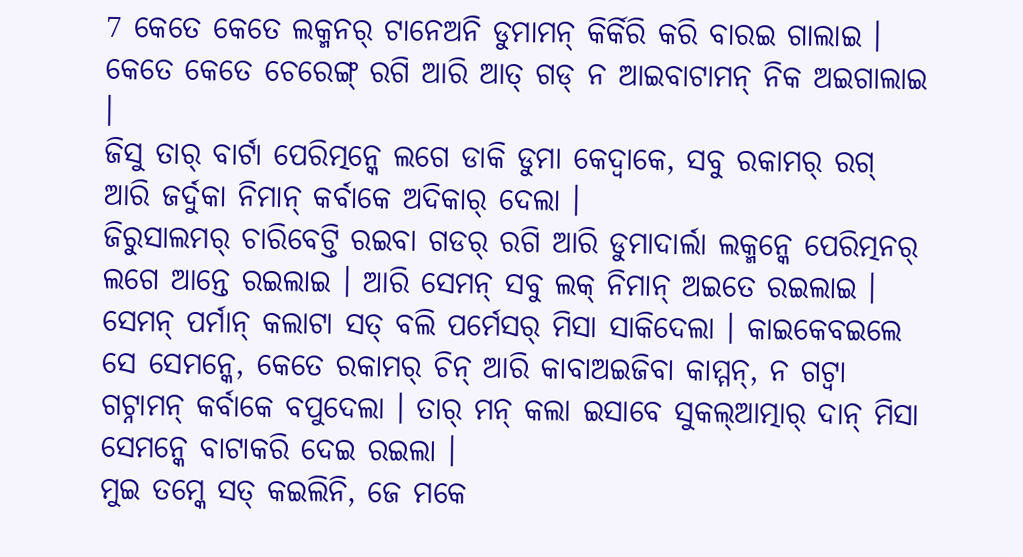7 କେତେ କେତେ ଲକ୍ମନର୍ ଟାନେଅନି ଡୁମାମନ୍ କିର୍କିରି କରି ବାରଇ ଗାଲାଇ । କେତେ କେତେ ଚେରେଙ୍ଗ୍ ରଗି ଆରି ଆତ୍ ଗଡ୍ ନ ଆଇବାଟାମନ୍ ନିକ ଅଇଗାଲାଇ ।
ଜିସୁ ତାର୍ ବାର୍ଟା ପେରିତ୍ମନ୍କେ ଲଗେ ଡାକି ଡୁମା କେଦ୍ବାକେ, ସବୁ ରକାମର୍ ରଗ୍ ଆରି ଜର୍ଦୁକା ନିମାନ୍ କର୍ବାକେ ଅଦିକାର୍ ଦେଲା ।
ଜିରୁସାଲମର୍ ଚାରିବେଟ୍ତି ରଇବା ଗଡର୍ ରଗି ଆରି ଡୁମାଦାର୍ଲା ଲକ୍ମନ୍କେ ପେରିତ୍ମନର୍ ଲଗେ ଆନ୍ତେ ରଇଲାଇ । ଆରି ସେମନ୍ ସବୁ ଲକ୍ ନିମାନ୍ ଅଇତେ ରଇଲାଇ ।
ସେମନ୍ ପର୍ମାନ୍ କଲାଟା ସତ୍ ବଲି ପର୍ମେସର୍ ମିସା ସାକିଦେଲା । କାଇକେବଇଲେ ସେ ସେମନ୍କେ, କେତେ ରକାମର୍ ଚିନ୍ ଆରି କାବାଅଇଜିବା କାମ୍ମନ୍, ନ ଗଟ୍ବା ଗଟ୍ନାମନ୍ କର୍ବାକେ ବପୁଦେଲା । ତାର୍ ମନ୍ କଲା ଇସାବେ ସୁକଲ୍ଆତ୍ମାର୍ ଦାନ୍ ମିସା ସେମନ୍କେ ବାଟାକରି ଦେଇ ରଇଲା ।
ମୁଇ ତମ୍କେ ସତ୍ କଇଲିନି, ଜେ ମକେ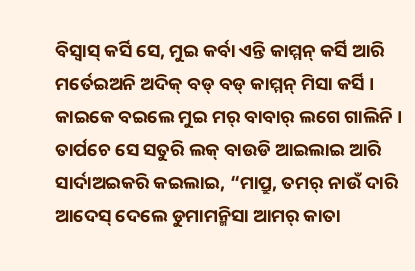ବିସ୍ବାସ୍ କର୍ସି ସେ, ମୁଇ କର୍ବା ଏନ୍ତି କାମ୍ମନ୍ କର୍ସି ଆରି ମର୍ତେଇଅନି ଅଦିକ୍ ବଡ୍ ବଡ୍ କାମ୍ମନ୍ ମିସା କର୍ସି । କାଇକେ ବଇଲେ ମୁଇ ମର୍ ବାବାର୍ ଲଗେ ଗାଲିନି ।
ତାର୍ପଚେ ସେ ସତୁରି ଲକ୍ ବାଉଡି ଆଇଲାଇ ଆରି ସାର୍ଦାଅଇକରି କଇଲାଇ, “ମାପ୍ରୁ, ତମର୍ ନାଉଁ ଦାରି ଆଦେସ୍ ଦେଲେ ଡୁମାମନ୍ମିସା ଆମର୍ କାତା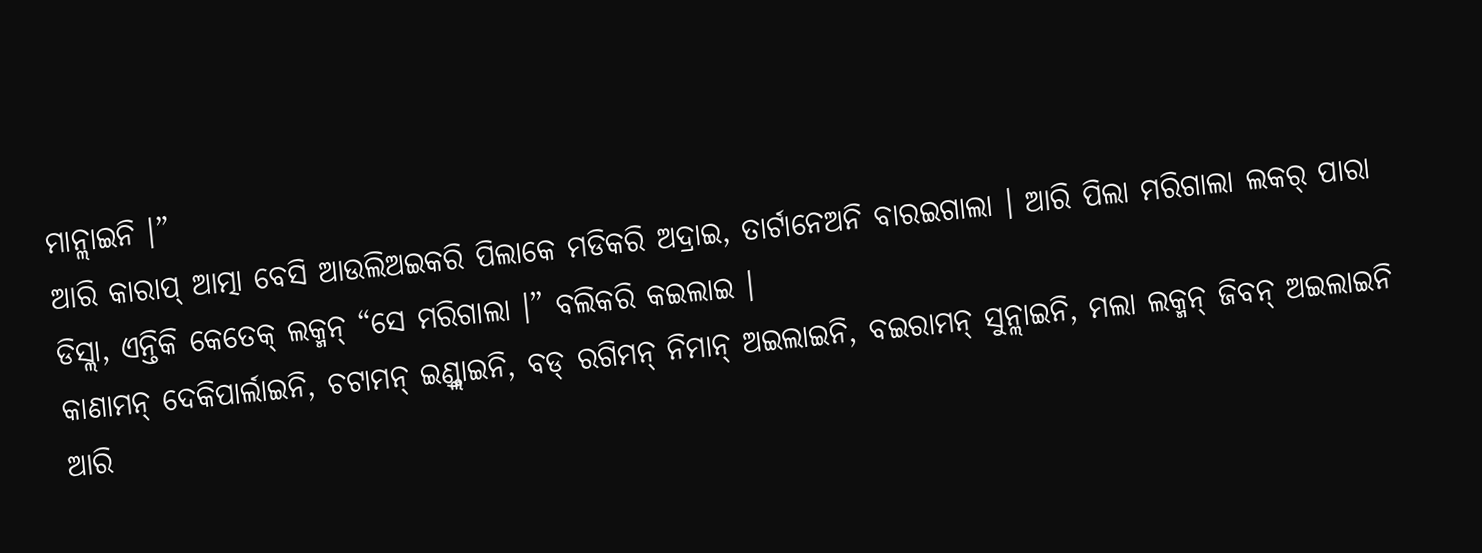ମାନ୍ଲାଇନି ।”
ଆରି କାରାପ୍ ଆତ୍ମା ବେସି ଆଉଲିଅଇକରି ପିଲାକେ ମଡିକରି ଅଦ୍ରାଇ, ତାର୍ଟାନେଅନି ବାରଇଗାଲା । ଆରି ପିଲା ମରିଗାଲା ଲକର୍ ପାରା ଡିସ୍ଲା, ଏନ୍ତିକି କେତେକ୍ ଲକ୍ମନ୍ “ସେ ମରିଗାଲା ।” ବଲିକରି କଇଲାଇ ।
କାଣାମନ୍ ଦେକିପାର୍ଲାଇନି, ଚଟାମନ୍ ଇଣ୍ଡ୍ଲାଇନି, ବଡ୍ ରଗିମନ୍ ନିମାନ୍ ଅଇଲାଇନି, ବଇରାମନ୍ ସୁନ୍ଲାଇନି, ମଲା ଲକ୍ମନ୍ ଜିବନ୍ ଅଇଲାଇନି ଆରି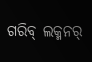ଗରିବ୍ ଲକ୍ମନର୍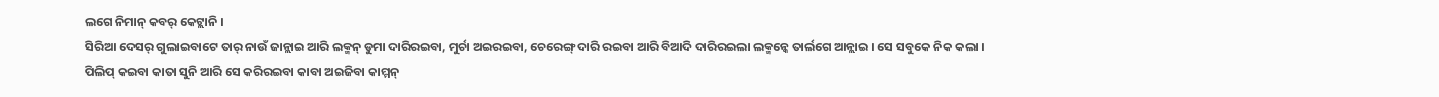ଲଗେ ନିମାନ୍ କବର୍ କେଟ୍ଲାନି ।
ସିରିଆ ଦେସର୍ ଗୁଲାଇବାଟେ ତାର୍ ନାଉଁ ଜାନ୍ଲାଇ ଆରି ଲକ୍ମନ୍ ଡୁମା ଦାରିରଇବା, ମୁର୍ଚା ଅଇରଇବା, ଚେରେଙ୍ଗ୍ ଦାରି ରଇବା ଆରି ବିଆଦି ଦାରିରଇଲା ଲକ୍ମନ୍କେ ତାର୍ଲଗେ ଆନ୍ଲାଇ । ସେ ସବୁକେ ନିକ କଲା ।
ପିଲିପ୍ କଇବା କାତା ସୁନି ଆରି ସେ କରିରଇବା କାବା ଅଇଜିବା କାମ୍ମନ୍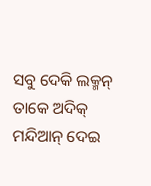ସବୁ ଦେକି ଲକ୍ମନ୍ ତାକେ ଅଦିକ୍ ମନ୍ଦିଆନ୍ ଦେଇ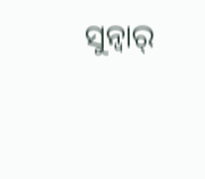ସୁନ୍ବାର୍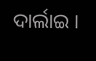ଦାର୍ଲାଇ ।